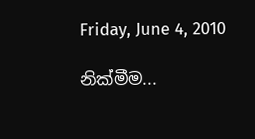Friday, June 4, 2010

නික්මීම...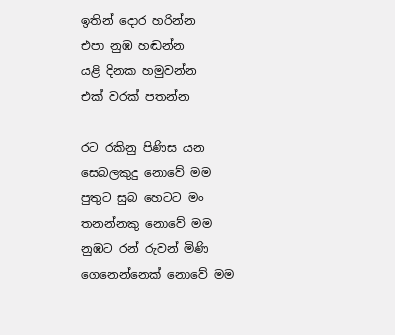ඉතින් දොර හරින්න
එපා නුඹ හඬන්න
යළි දිනක හමුවන්න
එක් වරක් පතන්න

රට රකිනු පිණිස යන
සෙබලකුදු නොවේ මම
පුතුට සුබ හෙටට මං
තනන්නකු නොවේ මම
නුඹට රන් රුවන් මිණි
ගෙනෙන්නෙක් නොවේ මම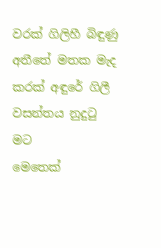වරක් ගිලිහී බිඳුණු
අතීතේ මතක මැද
කරක් අඳුරේ ගිලී
වසන්තය නුදුටු මට
මෙතෙක්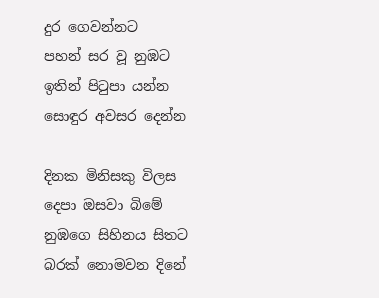දුර ගෙවන්නට
පහන් සර වූ නුඹට
ඉතින් පිටුපා යන්න
සොඳුර අවසර දෙන්න

දිනක මිනිසකු විලස
දෙපා ඔසවා බිමේ
නුඹගෙ සිහිනය සිතට
බරක් නොමවන දිනේ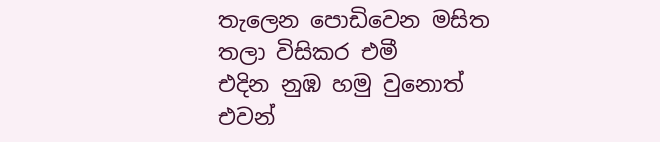තැලෙන පොඩිවෙන මසිත
තලා විසිකර එමී
එදින නුඹ හමු වුනොත්
එවන්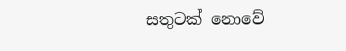සතුටක් නොවේ